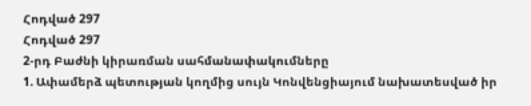Հոդված 297
Հոդված 297
2-րդ Բաժնի կիրառման սահմանափակումները
1. Ափամերձ պետության կողմից սույն Կոնվենցիայում նախատեսված իր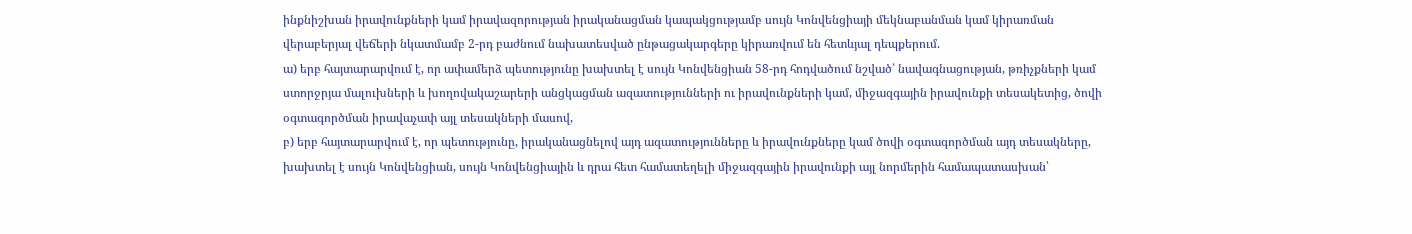ինքնիշխան իրավունքների կամ իրավազորության իրականացման կապակցությամբ սույն Կոնվենցիայի մեկնաբանման կամ կիրառման վերաբերյալ վեճերի նկատմամբ 2-րդ բաժնում նախատեսված ընթացակարգերը կիրառվում են հետևյալ դեպքերում.
ա) երբ հայտարարվում է, որ ափամերձ պետությունը խախտել է սույն Կոնվենցիան 58-րդ հոդվածում նշված՝ նավագնացության, թռիչքների կամ ստորջրյա մալուխների և խողովակաշարերի անցկացման ազատությունների ու իրավունքների կամ, միջազգային իրավունքի տեսակետից, ծովի օգտագործման իրավաչափ այլ տեսակների մասով,
բ) երբ հայտարարվում է, որ պետությունը, իրականացնելով այդ ազատությունները և իրավունքները կամ ծովի օգտագործման այդ տեսակները, խախտել է սույն Կոնվենցիան, սույն Կոնվենցիային և դրա հետ համատեղելի միջազգային իրավունքի այլ նորմերին համապատասխան՝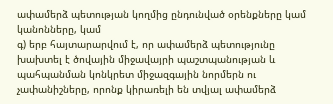ափամերձ պետության կողմից ընդունված օրենքները կամ կանոնները, կամ
գ) երբ հայտարարվում է, որ ափամերձ պետությունը խախտել է ծովային միջավայրի պաշտպանության և պահպանման կոնկրետ միջազգային նորմերն ու չափանիշները, որոնք կիրառելի են տվյալ ափամերձ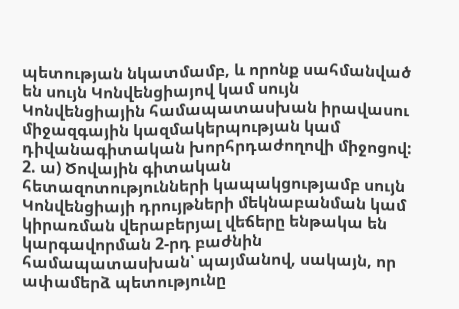պետության նկատմամբ, և որոնք սահմանված են սույն Կոնվենցիայով կամ սույն Կոնվենցիային համապատասխան իրավասու միջազգային կազմակերպության կամ դիվանագիտական խորհրդաժողովի միջոցով:
2. ա) Ծովային գիտական հետազոտությունների կապակցությամբ սույն Կոնվենցիայի դրույթների մեկնաբանման կամ կիրառման վերաբերյալ վեճերը ենթակա են կարգավորման 2-րդ բաժնին համապատասխան՝ պայմանով, սակայն, որ ափամերձ պետությունը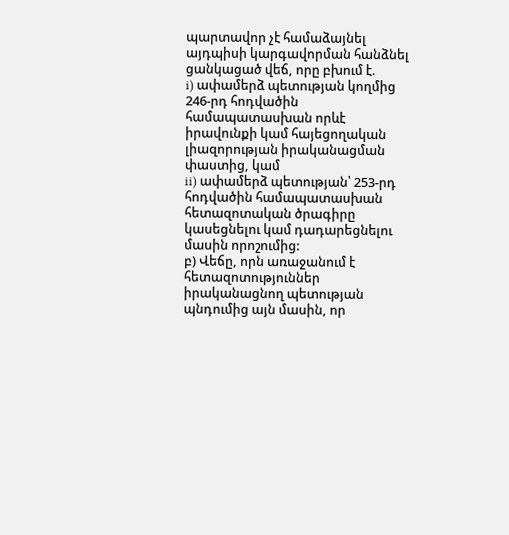պարտավոր չէ համաձայնել այդպիսի կարգավորման հանձնել ցանկացած վեճ, որը բխում է.
i) ափամերձ պետության կողմից 246-րդ հոդվածին համապատասխան որևէ իրավունքի կամ հայեցողական լիազորության իրականացման փաստից, կամ
ii) ափամերձ պետության՝ 253-րդ հոդվածին համապատասխան հետազոտական ծրագիրը կասեցնելու կամ դադարեցնելու մասին որոշումից:
բ) Վեճը, որն առաջանում է հետազոտություններ իրականացնող պետության պնդումից այն մասին, որ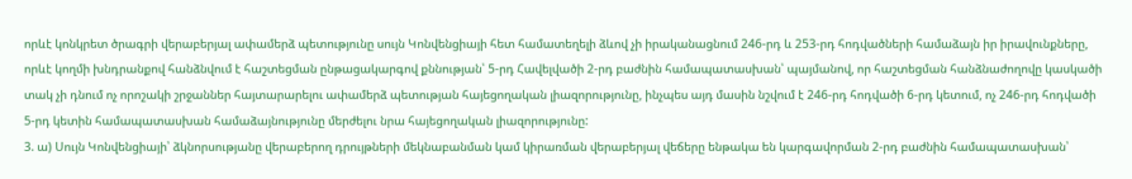որևէ կոնկրետ ծրագրի վերաբերյալ ափամերձ պետությունը սույն Կոնվենցիայի հետ համատեղելի ձևով չի իրականացնում 246-րդ և 253-րդ հոդվածների համաձայն իր իրավունքները, որևէ կողմի խնդրանքով հանձնվում է հաշտեցման ընթացակարգով քննության՝ 5-րդ Հավելվածի 2-րդ բաժնին համապատասխան՝ պայմանով, որ հաշտեցման հանձնաժողովը կասկածի տակ չի դնում ոչ որոշակի շրջաններ հայտարարելու ափամերձ պետության հայեցողական լիազորությունը, ինչպես այդ մասին նշվում է 246-րդ հոդվածի 6-րդ կետում, ոչ 246-րդ հոդվածի 5-րդ կետին համապատասխան համաձայնությունը մերժելու նրա հայեցողական լիազորությունը:
3. ա) Սույն Կոնվենցիայի՝ ձկնորսությանը վերաբերող դրույթների մեկնաբանման կամ կիրառման վերաբերյալ վեճերը ենթակա են կարգավորման 2-րդ բաժնին համապատասխան՝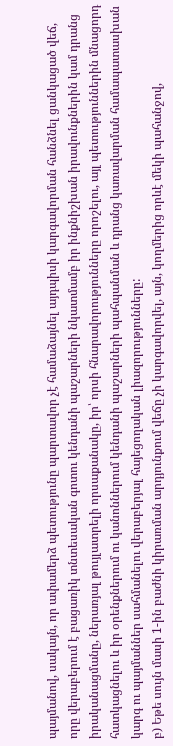պայմանով, սակայն, որ ափամերձ պետությունը պարտավոր չէ համաձայնել այդպիսի կարգավորման հանձնել ցանկացած վեճ, որը վերաբերում է բացառիկ տնտեսական գոտու կենդանի պաշարների նկատմամբ իր ինքնիշխան իրավունքներին կամ դրանց իրականացմանը, ներառյալ թույլատրելի որսաքանակը, իր՝ որսի հնարավորությունները որոշելու, այլ պետություններին մնացորդ հատկացնելու և իր օրենքներում ու կանոններում կենդանի պաշարների պահպանման և դրանց կառավարման համապատասխան կարգ ու պայմաններ սահմանելու վերաբերյալ հայեցողական լիազորությունները:
բ) Եթե սույն մասի 1-ին բաժնի կիրառման արդյունքում վեճը չի կարգավորվել, այն, կողմերից որևէ մեկի պահանջով,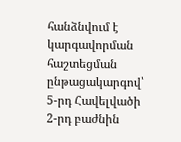հանձնվում է կարգավորման հաշտեցման ընթացակարգով՝ 5-րդ Հավելվածի 2-րդ բաժնին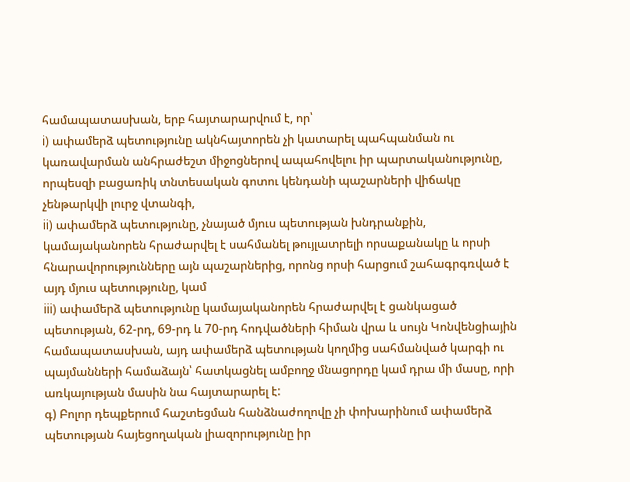համապատասխան, երբ հայտարարվում է, որ՝
i) ափամերձ պետությունը ակնհայտորեն չի կատարել պահպանման ու կառավարման անհրաժեշտ միջոցներով ապահովելու իր պարտականությունը, որպեսզի բացառիկ տնտեսական գոտու կենդանի պաշարների վիճակը չենթարկվի լուրջ վտանգի,
ii) ափամերձ պետությունը, չնայած մյուս պետության խնդրանքին, կամայականորեն հրաժարվել է սահմանել թույլատրելի որսաքանակը և որսի հնարավորությունները այն պաշարներից, որոնց որսի հարցում շահագրգռված է այդ մյուս պետությունը, կամ
iii) ափամերձ պետությունը կամայականորեն հրաժարվել է ցանկացած պետության, 62-րդ, 69-րդ և 70-րդ հոդվածների հիման վրա և սույն Կոնվենցիային համապատասխան, այդ ափամերձ պետության կողմից սահմանված կարգի ու պայմանների համաձայն՝ հատկացնել ամբողջ մնացորդը կամ դրա մի մասը, որի առկայության մասին նա հայտարարել է:
գ) Բոլոր դեպքերում հաշտեցման հանձնաժողովը չի փոխարինում ափամերձ պետության հայեցողական լիազորությունը իր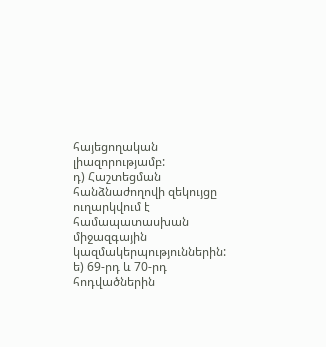հայեցողական լիազորությամբ:
դ) Հաշտեցման հանձնաժողովի զեկույցը ուղարկվում է համապատասխան միջազգային կազմակերպություններին:
ե) 69-րդ և 70-րդ հոդվածներին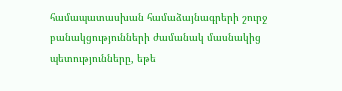համապատասխան համաձայնագրերի շուրջ բանակցությունների ժամանակ մասնակից պետությունները, եթե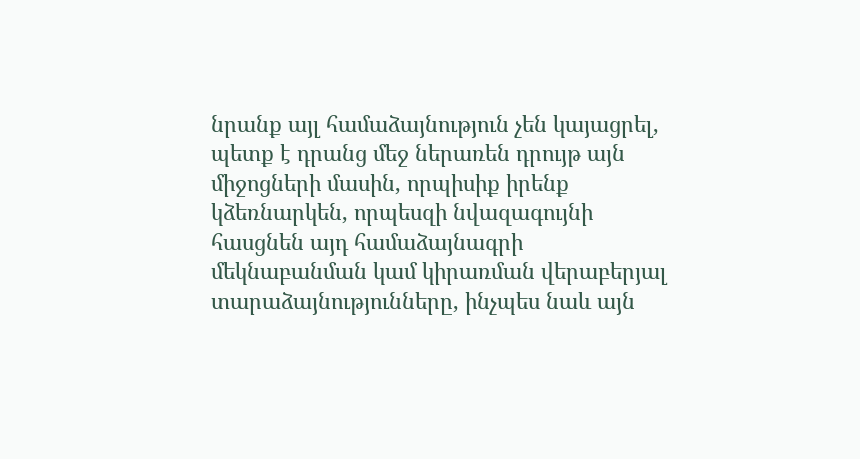նրանք այլ համաձայնություն չեն կայացրել, պետք է դրանց մեջ ներառեն դրույթ այն միջոցների մասին, որպիսիք իրենք կձեռնարկեն, որպեսզի նվազագույնի հասցնեն այդ համաձայնագրի մեկնաբանման կամ կիրառման վերաբերյալ տարաձայնությունները, ինչպես նաև այն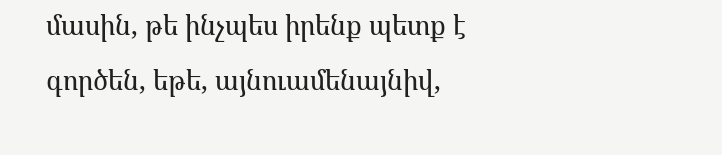մասին, թե ինչպես իրենք պետք է գործեն, եթե, այնուամենայնիվ,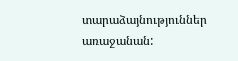տարաձայնություններ առաջանան: